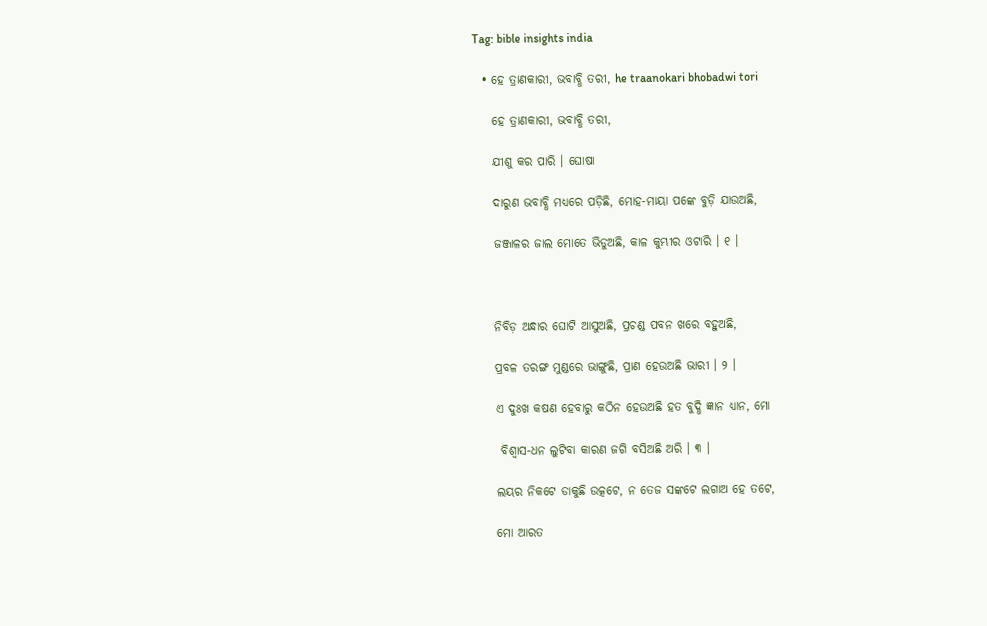Tag: bible insights india

  • ହେ ତ୍ରାଣକାରୀ, ଭବାବ୍ଧି ତରୀ, he traanokari bhobadwi tori

    ହେ ତ୍ରାଣକାରୀ, ଭବାବ୍ଧି ତରୀ,

    ଯୀଶୁ କର ପାରି । ଘୋଷା

    ଦାରୁଣ ଭବାବ୍ଧି ମଧ୍ୟରେ ପଡ଼ିଛି, ମୋହ-ମାୟା ପଙ୍କେ ବୁଡ଼ି ଯାଉଅଛି,

    ଜଞ୍ଜାଳର ଜାଲ ମୋତେ ଭିଡୁଅଛି, କାଳ କୁମ୍ଭୀର ଓଟାରି । ୧ ।



    ନିବିଡ଼ ଅନ୍ଧାର ଘୋଟି ଆସୁଅଛି, ପ୍ରଚଣ୍ଡ ପବନ ଖରେ ବହୁଅଛି,

    ପ୍ରବଳ ତରଙ୍ଗ ମୁଣ୍ଡରେ ଭାଙ୍ଗୁଛି, ପ୍ରାଣ ହେଉଅଛି ଭାରୀ । ୨ ।

    ଏ ଦୁଃଖ କଷଣ ହେବାରୁ କଠିନ ହେଉଅଛି ହତ ବୁଦ୍ଧି ଜ୍ଞାନ ଧ୍ୟାନ, ମୋ

     ବିଶ୍ୱାସ-ଧନ ଲୁଟିବା କାରଣ ଜଗି ବସିଅଛି ଅରି । ୩ ।

    ଲୟର ନିକଟେ ଡାକୁଛି ଉତ୍କଟେ, ନ ତେଜ ସଙ୍କଟେ ଲଗାଅ ହେ ତଟେ,

    ମୋ ଆରତ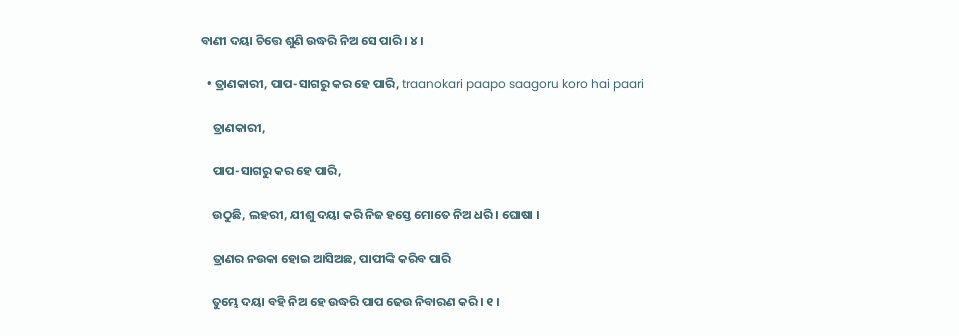ବାଣୀ ଦୟା ଚିତ୍ତେ ଶୁଣି ଉଦ୍ଧରି ନିଅ ସେ ପାରି । ୪ ।

  • ତ୍ରାଣକାରୀ, ପାପ-ସାଗରୁ କର ହେ ପାରି, traanokari paapo saagoru koro hai paari

    ତ୍ରାଣକାରୀ,

    ପାପ-ସାଗରୁ କର ହେ ପାରି,

    ଉଠୁଛି, ଲହରୀ, ଯୀଶୁ ଦୟା କରି ନିଜ ହସ୍ତେ ମୋତେ ନିଅ ଧରି । ଘୋଷା ।

    ତ୍ରାଣର ନଉକା ହୋଇ ଆସିଅଛ, ପାପୀଙ୍କି କରିବ ପାରି

    ତୁମ୍ଭେ ଦୟା ବହି ନିଅ ହେ ଉଦ୍ଧରି ପାପ ଢେଉ ନିବାରଣ କରି । ୧ ।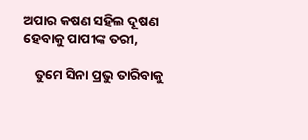ଅପାର କଷଣ ସହିଲ ଦୂଷଣ ହେବାକୁ ପାପୀଙ୍କ ତରୀ,

    ତୁମେ ସିନା ପ୍ରଭୁ ତାରିବାକୁ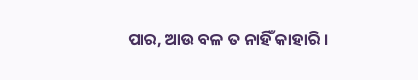ପାର, ଆଉ ବଳ ତ ନାହିଁ କାହାରି ।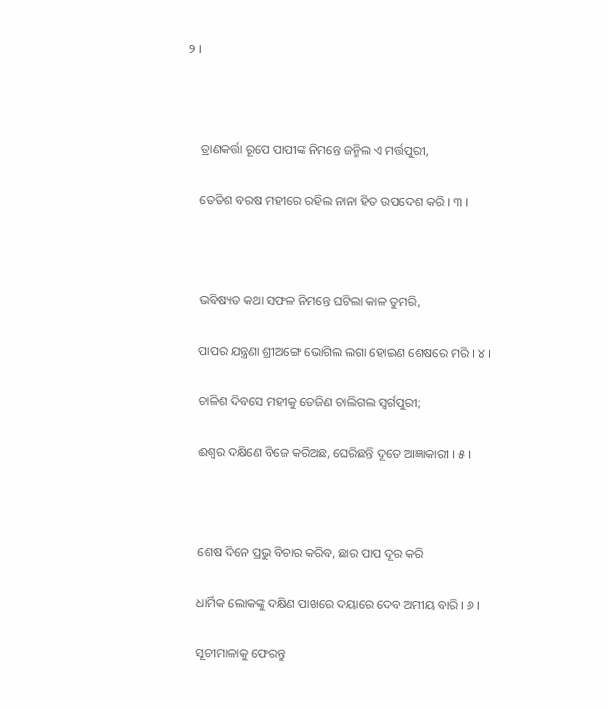୨ ।



    ତ୍ରାଣକର୍ତ୍ତା ରୂପେ ପାପୀଙ୍କ ନିମନ୍ତେ ଜନ୍ମିଲ ଏ ମର୍ତ୍ତପୁରୀ,

    ତେତିଶ ବରଷ ମହୀରେ ରହିଲ ନାନା ହିତ ଉପଦେଶ କରି । ୩ ।



    ଭବିଷ୍ୟତ କଥା ସଫଳ ନିମନ୍ତେ ଘଟିଲା କାଳ ତୁମରି,

    ପାପର ଯନ୍ତ୍ରଣା ଶ୍ରୀଅଙ୍ଗେ ଭୋଗିଲ ଲଗା ହୋଇଣ ଶେଷରେ ମରି । ୪ ।

    ଚାଳିଶ ଦିବସେ ମହୀକୁ ତେଜିଣ ଚାଲିଗଲ ସ୍ୱର୍ଗପୁରୀ;

    ଈଶ୍ୱର ଦକ୍ଷିଣେ ବିଜେ କରିଅଛ, ଘେରିଛନ୍ତି ଦୂତେ ଆଜ୍ଞାକାରୀ । ୫ ।



    ଶେଷ ଦିନେ ପ୍ରଭୁ ବିଚାର କରିବ, ଛାର ପାପ ଦୂର କରି

    ଧାର୍ମିକ ଲୋକଙ୍କୁ ଦକ୍ଷିଣ ପାଖରେ ଦୟାରେ ଦେବ ଅମୀୟ ବାରି । ୬ ।

    ସୂଚୀମାଳାକୁ ଫେରନ୍ତୁ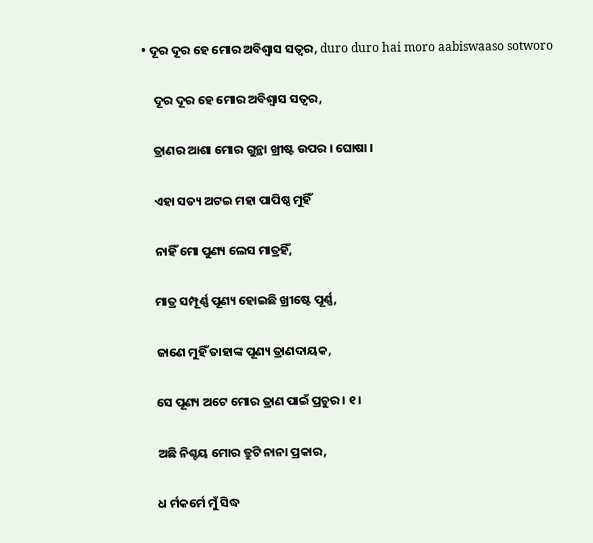• ଦୂର ଦୂର ହେ ମୋର ଅବିଶ୍ୱାସ ସତ୍ୱର, duro duro hai moro aabiswaaso sotworo

    ଦୂର ଦୂର ହେ ମୋର ଅବିଶ୍ୱାସ ସତ୍ୱର,

    ତ୍ରାଣର ଆଶା ମୋର ଗୁନ୍ଥା ଖ୍ରୀଷ୍ଟ ଉପର । ଘୋଷା ।

    ଏହା ସତ୍ୟ ଅଟଇ ମହା ପାପିଷ୍ଠ ମୁହିଁ

    ନାହିଁ ମୋ ପୁଣ୍ୟ ଲେସ ମାତ୍ରହିଁ,

    ମାତ୍ର ସମ୍ପୂର୍ଣ୍ଣ ପୂଣ୍ୟ ହୋଇଛି ଖ୍ରୀଷ୍ଟେ ପୂର୍ଣ୍ଣ,

    ଜାଣେ ମୁହିଁ ତାହାଙ୍କ ପୂଣ୍ୟ ତ୍ରାଣଦାୟକ,

    ସେ ପୂଣ୍ୟ ଅଟେ ମୋର ତ୍ରାଣ ପାଇଁ ପ୍ରଚୁର । ୧ ।

    ଅଛି ନିଶ୍ଚୟ ମୋର ତ୍ରୁଟି ନାନା ପ୍ରକାର,

    ଧ ର୍ମକର୍ମେ ମୁଁ ସିଦ୍ଧ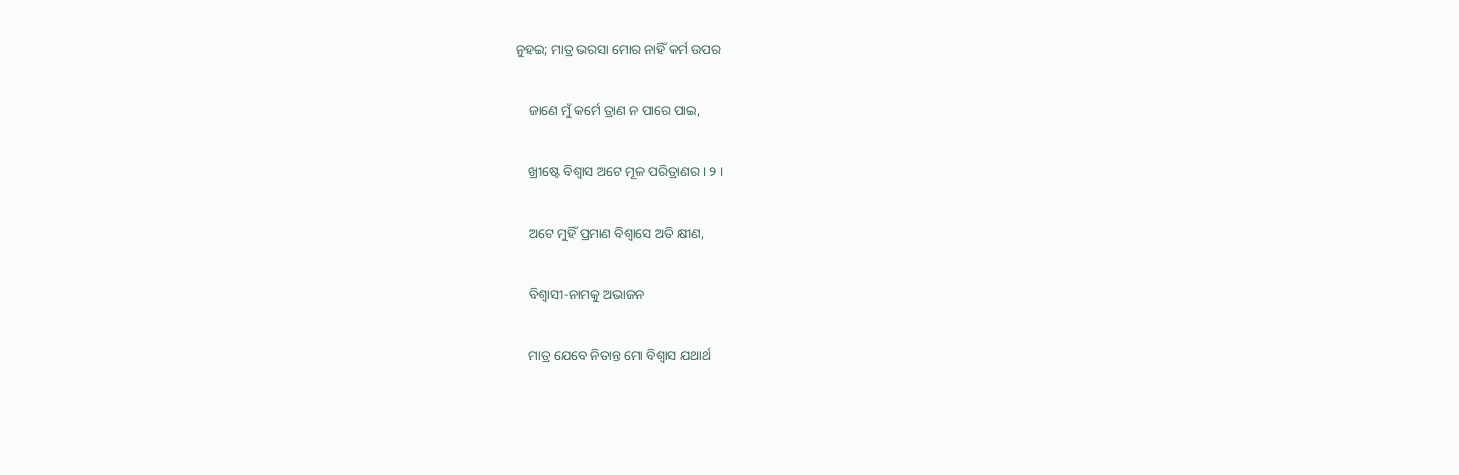ନୁହଇ; ମାତ୍ର ଭରସା ମୋର ନାହିଁ କର୍ମ ଉପର

    ଜାଣେ ମୁଁ କର୍ମେ ତ୍ରାଣ ନ ପାରେ ପାଇ,

    ଖ୍ରୀଷ୍ଟେ ବିଶ୍ୱାସ ଅଟେ ମୂଳ ପରିତ୍ରାଣର । ୨ ।

    ଅଟେ ମୁହିଁ ପ୍ରମାଣ ବିଶ୍ୱାସେ ଅତି କ୍ଷୀଣ,

    ବିଶ୍ୱାସୀ-ନାମକୁ ଅଭାଜନ

    ମାତ୍ର ଯେବେ ନିତାନ୍ତ ମୋ ବିଶ୍ୱାସ ଯଥାର୍ଥ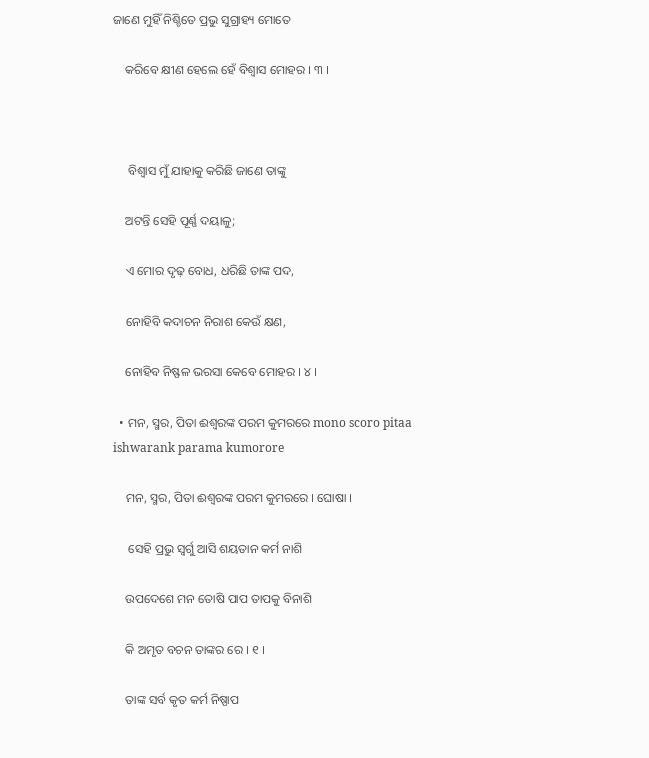ଜାଣେ ମୁହିଁ ନିଶ୍ଚିତେ ପ୍ରଭୁ ସୁଗ୍ରାହ୍ୟ ମୋତେ

    କରିବେ କ୍ଷୀଣ ହେଲେ ହେଁ ବିଶ୍ୱାସ ମୋହର । ୩ ।



     ବିଶ୍ୱାସ ମୁଁ ଯାହାକୁ କରିଛି ଜାଣେ ତାଙ୍କୁ

    ଅଟନ୍ତି ସେହି ପୂର୍ଣ୍ଣ ଦୟାଳୁ;

    ଏ ମୋର ଦୃଢ଼ ବୋଧ, ଧରିଛି ତାଙ୍କ ପଦ,

    ନୋହିବି କଦାଚନ ନିରାଶ କେଉଁ କ୍ଷଣ,

    ନୋହିବ ନିଷ୍ଫଳ ଭରସା କେବେ ମୋହର । ୪ ।

  • ମନ, ସ୍ମର, ପିତା ଈଶ୍ୱରଙ୍କ ପରମ କୁମରରେ mono scoro pitaa ishwarank parama kumorore

    ମନ, ସ୍ମର, ପିତା ଈଶ୍ୱରଙ୍କ ପରମ କୁମରରେ । ଘୋଷା ।

     ସେହି ପ୍ରଭୁ ସ୍ୱର୍ଗୁ ଆସି ଶୟତାନ କର୍ମ ନାଶି

    ଉପଦେଶେ ମନ ତୋଷି ପାପ ତାପକୁ ବିନାଶି

    କି ଅମୃତ ବଚନ ତାଙ୍କର ରେ । ୧ ।

    ତାଙ୍କ ସର୍ବ କୃତ କର୍ମ ନିଷ୍ପାପ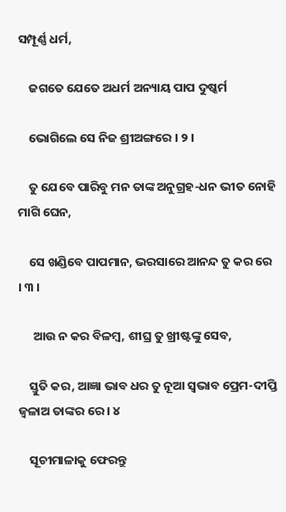ସମ୍ପୂର୍ଣ୍ଣ ଧର୍ମ,

    ଜଗତେ ଯେତେ ଅଧର୍ମ ଅନ୍ୟାୟ ପାପ ଦୁଷ୍କର୍ମ

    ଭୋଗିଲେ ସେ ନିଜ ଶ୍ରୀଅଙ୍ଗରେ । ୨ ।

    ତୁ ଯେବେ ପାରିବୁ ମନ ତାଙ୍କ ଅନୁଗ୍ରହ-ଧନ ଭୀତ ନୋହି ମାଗି ଘେନ,

    ସେ ଖଣ୍ଡିବେ ପାପମାନ, ଭରସାରେ ଆନନ୍ଦ ତୁ କର ରେ । ୩ ।

     ଆଉ ନ କର ବିଳମ୍ବ, ଶୀଘ୍ର ତୁ ଖ୍ରୀଷ୍ଟଙ୍କୁ ସେବ,

    ସ୍ତୁତି କର, ଆଜ୍ଞା ଭାବ ଧର ତୁ ନୂଆ ସ୍ୱଭାବ ପ୍ରେମ-ଦୀପ୍ତି ଜ୍ୱଳାଅ ତାଙ୍କର ରେ । ୪

    ସୂଚୀମାଳାକୁ ଫେରନ୍ତୁ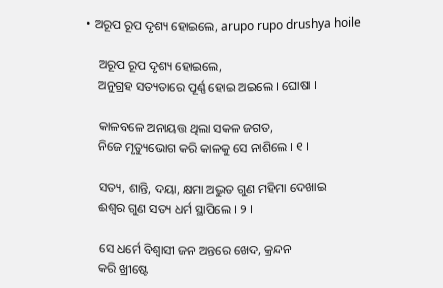• ଅରୂପ ରୂପ ଦୃଶ୍ୟ ହୋଇଲେ, arupo rupo drushya hoile

    ଅରୂପ ରୂପ ଦୃଶ୍ୟ ହୋଇଲେ,
    ଅନୁଗ୍ରହ ସତ୍ୟତାରେ ପୂର୍ଣ୍ଣ ହୋଇ ଅଇଲେ । ଘୋଷା ।

    କାଳବଳେ ଅନାୟତ୍ତ ଥିଲା ସକଳ ଜଗତ,
    ନିଜେ ମୃତ୍ୟୁଭୋଗ କରି କାଳକୁ ସେ ନାଶିଲେ । ୧ ।

    ସତ୍ୟ, ଶାନ୍ତି, ଦୟା, କ୍ଷମା ଅଦ୍ଭୁତ ଗୁଣ ମହିମା ଦେଖାଇ
    ଈଶ୍ୱର ଗୁଣ ସତ୍ୟ ଧର୍ମ ସ୍ଥାପିଲେ । ୨ ।

    ସେ ଧର୍ମେ ବିଶ୍ୱାସୀ ଜନ ଅନ୍ତରେ ଖେଦ, କ୍ରନ୍ଦନ
    କରି ଖ୍ରୀଷ୍ଟେ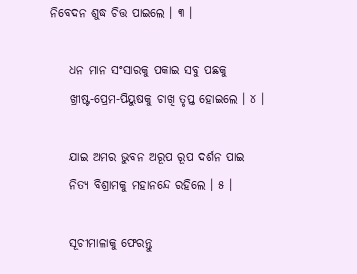ନିବେଦନ ଶୁଦ୍ଧ ଚିତ୍ତ ପାଇଲେ । ୩ ।

    ଧନ ମାନ ସଂସାରକୁ ପକାଇ ସବୁ ପଛକୁ
    ଖ୍ରୀଷ୍ଟ-ପ୍ରେମ-ପିୟୁଷକୁ ଚାଖି ତୃପ୍ତ ହୋଇଲେ । ୪ ।

    ଯାଇ ଅମର ଭୁବନ ଅରୂପ ରୂପ ଦର୍ଶନ ପାଇ
    ନିତ୍ୟ ବିଶ୍ରାମକୁ ମହାନନ୍ଦେ ରହିଲେ । ୫ ।

    ସୂଚୀମାଳାକୁ ଫେରନ୍ତୁ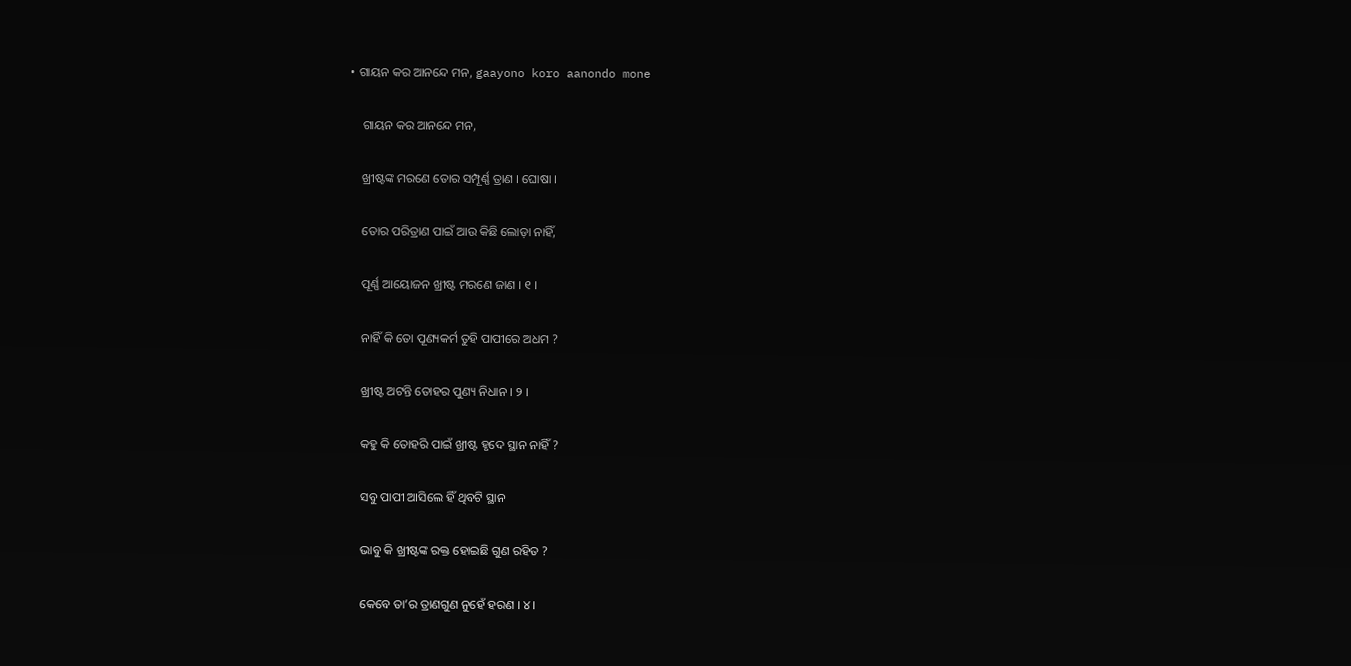• ଗାୟନ କର ଆନନ୍ଦେ ମନ, gaayono koro aanondo mone

    ଗାୟନ କର ଆନନ୍ଦେ ମନ,

    ଖ୍ରୀଷ୍ଟଙ୍କ ମରଣେ ତୋର ସମ୍ପୂର୍ଣ୍ଣ ତ୍ରାଣ । ଘୋଷା ।

    ତୋର ପରିତ୍ରାଣ ପାଇଁ ଆଉ କିଛି ଲୋଡ଼ା ନାହିଁ,

    ପୂର୍ଣ୍ଣ ଆୟୋଜନ ଖ୍ରୀଷ୍ଟ ମରଣେ ଜାଣ । ୧ ।

    ନାହିଁ କି ତୋ ପୂଣ୍ୟକର୍ମ ତୁହି ପାପୀରେ ଅଧମ ?

    ଖ୍ରୀଷ୍ଟ ଅଟନ୍ତି ତୋହର ପୁଣ୍ୟ ନିଧାନ । ୨ ।

    କହୁ କି ତୋହରି ପାଇଁ ଖ୍ରୀଷ୍ଟ ହୃଦେ ସ୍ଥାନ ନାହିଁ ?

    ସବୁ ପାପୀ ଆସିଲେ ହିଁ ଥିବଟି ସ୍ଥାନ

    ଭାବୁ କି ଖ୍ରୀଷ୍ଟଙ୍କ ରକ୍ତ ହୋଇଛି ଗୁଣ ରହିତ ?

    କେବେ ତା’ର ତ୍ରାଣଗୁଣ ନୁହେଁ ହରଣ । ୪ ।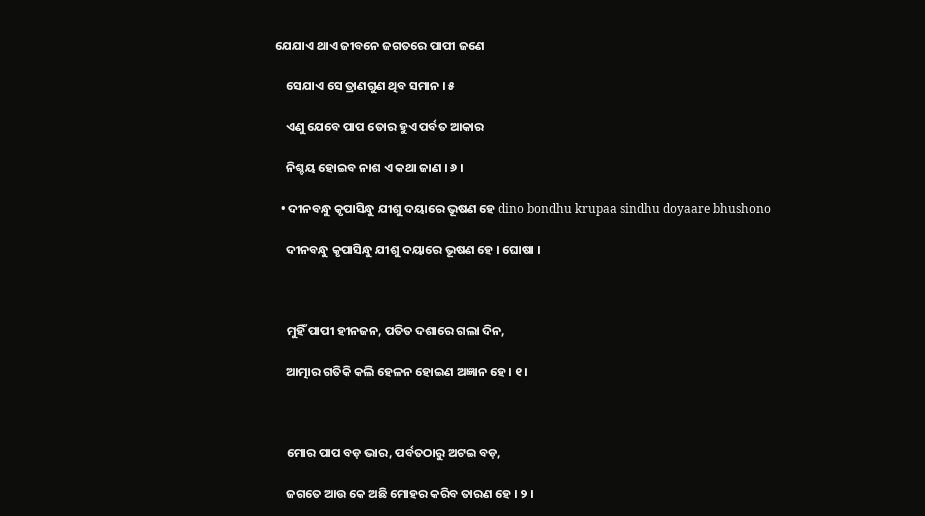ଯେଯାଏ ଥାଏ ଜୀବନେ ଜଗତରେ ପାପୀ ଜଣେ

    ସେଯାଏ ସେ ତ୍ରାଣଗୁଣ ଥିବ ସମାନ । ୫

    ଏଣୁ ଯେବେ ପାପ ତୋର ହୁଏ ପର୍ବତ ଆକାର

    ନିଶ୍ଚୟ ହୋଇବ ନାଶ ଏ କଥା ଜାଣ । ୬ ।

  • ଦୀନବନ୍ଧୁ କୃପାସିନ୍ଧୁ ଯୀଶୁ ଦୟାରେ ଭୂଷଣ ହେ dino bondhu krupaa sindhu doyaare bhushono

    ଦୀନବନ୍ଧୁ କୃପାସିନ୍ଧୁ ଯୀଶୁ ଦୟାରେ ଭୂଷଣ ହେ । ଘୋଷା ।



    ମୁହିଁ ପାପୀ ହୀନଜନ, ପତିତ ଦଶାରେ ଗଲା ଦିନ,

    ଆତ୍ମାର ଗତିକି କଲି ହେଳନ ହୋଇଣ ଅଜ୍ଞାନ ହେ । ୧ ।



    ମୋର ପାପ ବଡ଼ ଭାର, ପର୍ବତଠାରୁ ଅଟଇ ବଡ଼,

    ଜଗତେ ଆଉ କେ ଅଛି ମୋହର କରିବ ତାରଣ ହେ । ୨ ।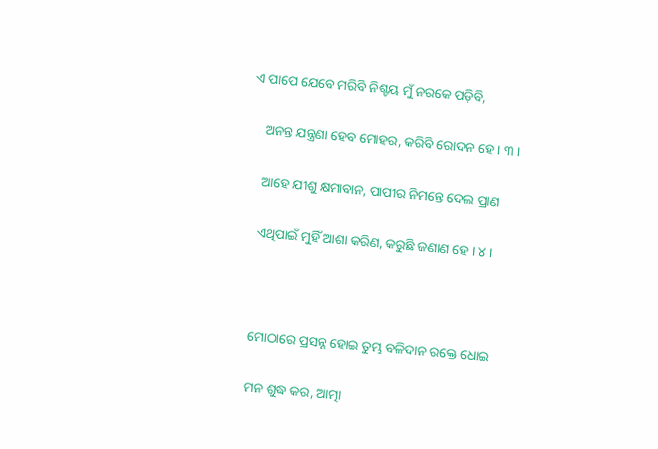ଏ ପାପେ ଯେବେ ମରିବି ନିଶ୍ଚୟ ମୁଁ ନରକେ ପଡ଼ିବି,

    ଅନନ୍ତ ଯନ୍ତ୍ରଣା ହେବ ମୋହର, କରିବି ରୋଦନ ହେ । ୩ ।

    ଆହେ ଯୀଶୁ କ୍ଷମାବାନ, ପାପୀର ନିମନ୍ତେ ଦେଲ ପ୍ରାଣ

    ଏଥିପାଇଁ ମୁହିଁ ଆଶା କରିଣ, କରୁଛି ଜଣାଣ ହେ । ୪ ।



    ମୋଠାରେ ପ୍ରସନ୍ନ ହୋଇ ତୁମ୍ଭ ବଳିଦାନ ରକ୍ତେ ଧୋଇ

    ମନ ଶୁଦ୍ଧ କର, ଆତ୍ମା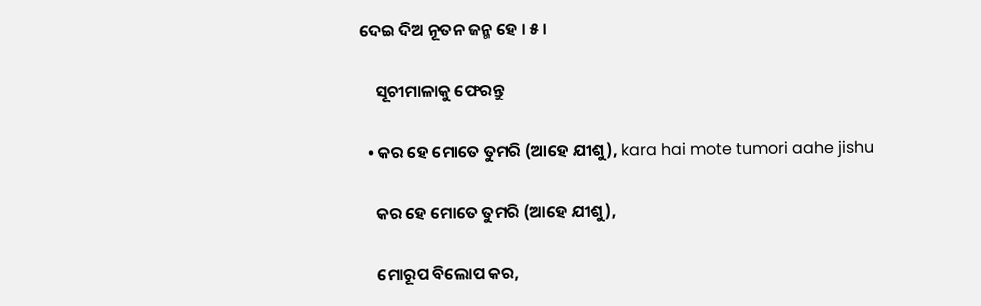ଦେଇ ଦିଅ ନୂତନ ଜନ୍ମ ହେ । ୫ ।

    ସୂଚୀମାଳାକୁ ଫେରନ୍ତୁ

  • କର ହେ ମୋତେ ତୁମରି (ଆହେ ଯୀଶୁ), kara hai mote tumori aahe jishu

    କର ହେ ମୋତେ ତୁମରି (ଆହେ ଯୀଶୁ),

    ମୋରୂପ ବିଲୋପ କର,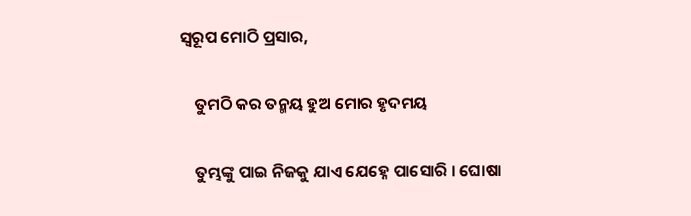ସ୍ୱରୂପ ମୋଠି ପ୍ରସାର,

    ତୁମଠି କର ତନ୍ମୟ ହୁଅ ମୋର ହୃଦମୟ

    ତୁମ୍ଭଙ୍କୁ ପାଇ ନିଜକୁ ଯାଏ ଯେହ୍ନେ ପାସୋରି । ଘୋଷା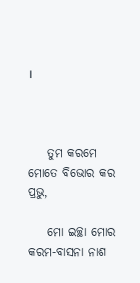।



    ତୁମ କରମେ ମୋତେ ବିଭୋର କର ପ୍ରଭୁ,

    ମୋ ଇଚ୍ଛା ମୋର କରମ-ବାସନା ନାଶ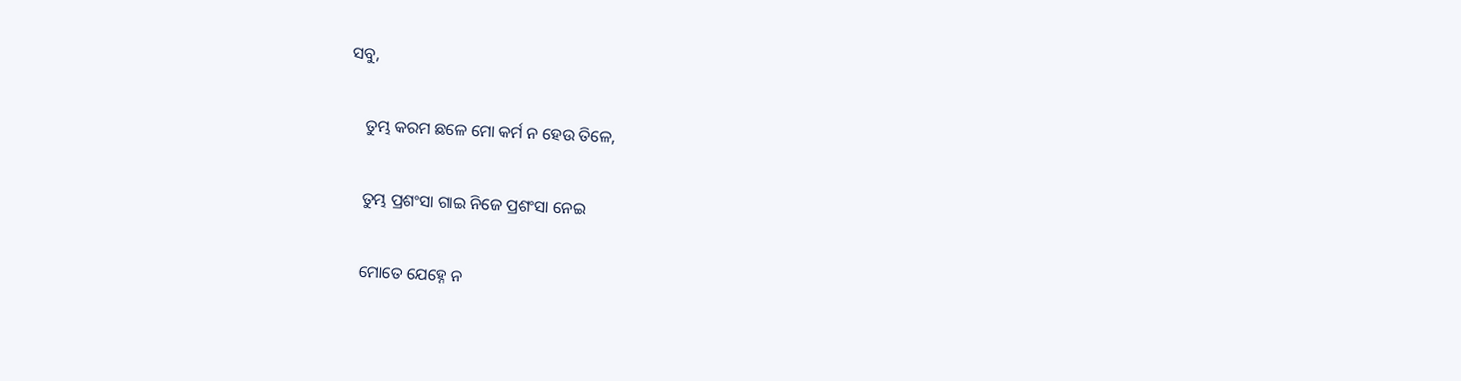ସବୁ,

    ତୁମ୍ଭ କରମ ଛଳେ ମୋ କର୍ମ ନ ହେଉ ତିଳେ,

    ତୁମ୍ଭ ପ୍ରଶଂସା ଗାଇ ନିଜେ ପ୍ରଶଂସା ନେଇ

    ମୋତେ ଯେହ୍ନେ ନ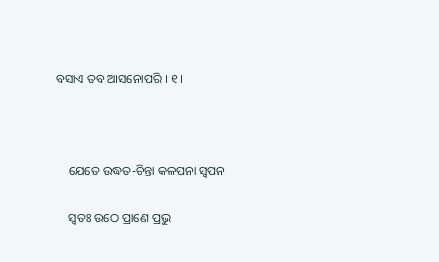ବସାଏ ତବ ଆସନୋପରି । ୧ ।



    ଯେତେ ଉଦ୍ଧତ-ଚିନ୍ତା କଳପନା ସ୍ୱପନ

    ସ୍ୱତଃ ଉଠେ ପ୍ରାଣେ ପ୍ରଭୁ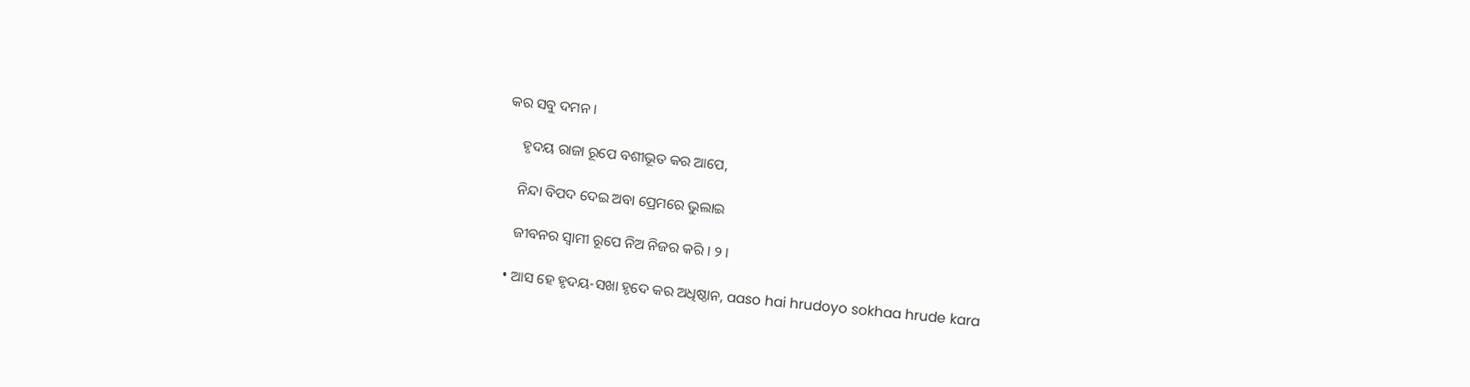କର ସବୁ ଦମନ ।

    ହୃଦୟ ରାଜା ରୂପେ ବଶୀଭୂତ କର ଆପେ,

    ନିନ୍ଦା ବିପଦ ଦେଇ ଅବା ପ୍ରେମରେ ଭୁଲାଇ

    ଜୀବନର ସ୍ୱାମୀ ରୂପେ ନିଅ ନିଜର କରି । ୨ ।

  • ଆସ ହେ ହୃଦୟ-ସଖା ହୃଦେ କର ଅଧିଷ୍ଠାନ, aaso hai hrudoyo sokhaa hrude kara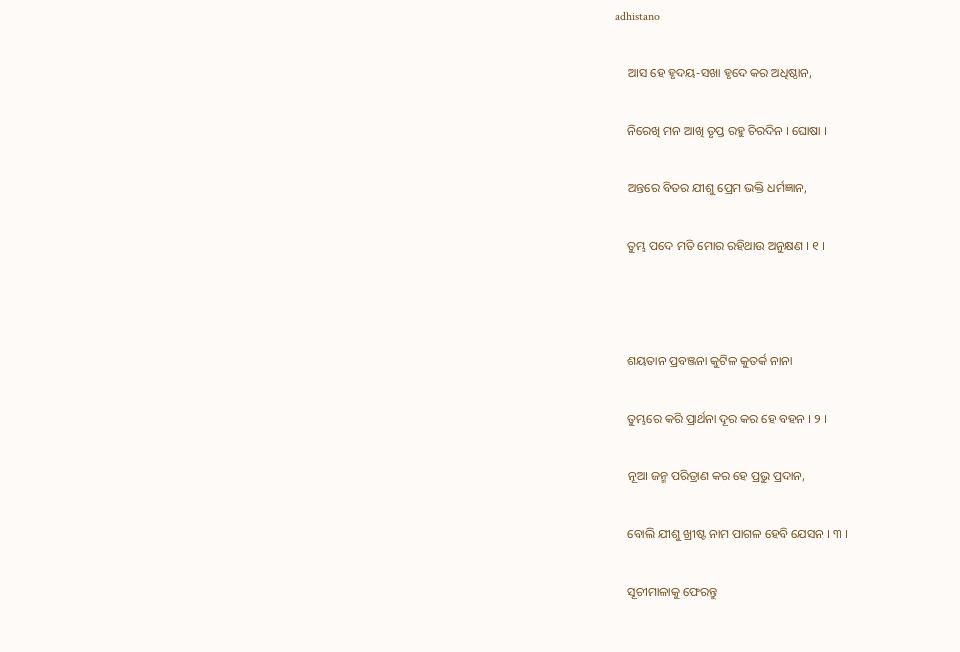adhistano

    ଆସ ହେ ହୃଦୟ-ସଖା ହୃଦେ କର ଅଧିଷ୍ଠାନ,

    ନିରେଖି ମନ ଆଖି ତୃପ୍ତ ରହୁ ଚିରଦିନ । ଘୋଷା ।

    ଅନ୍ତରେ ବିତର ଯୀଶୁ ପ୍ରେମ ଭକ୍ତି ଧର୍ମଜ୍ଞାନ,

    ତୁମ୍ଭ ପଦେ ମତି ମୋର ରହିଥାଉ ଅନୁକ୍ଷଣ । ୧ ।



    ଶୟତାନ ପ୍ରବଞ୍ଜନା କୁଟିଳ କୁତର୍କ ନାନା

    ତୁମ୍ଭରେ କରି ପ୍ରାର୍ଥନା ଦୂର କର ହେ ବହନ । ୨ ।

    ନୂଆ ଜନ୍ମ ପରିତ୍ରାଣ କର ହେ ପ୍ରଭୁ ପ୍ରଦାନ,

    ବୋଲି ଯୀଶୁ ଖ୍ରୀଷ୍ଟ ନାମ ପାଗଳ ହେବି ଯେସନ । ୩ ।

    ସୂଚୀମାଳାକୁ ଫେରନ୍ତୁ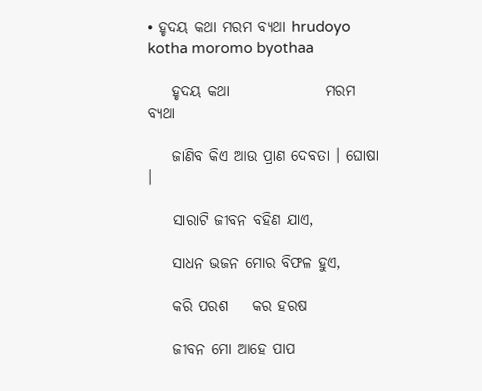• ହୃଦୟ କଥା ମରମ ବ୍ୟଥା hrudoyo kotha moromo byothaa

    ହୃଦୟ କଥା                ମରମ ବ୍ୟଥା

    ଜାଣିବ କିଏ ଆଉ ପ୍ରାଣ ଦେବତା । ଘୋଷା ।

    ସାରାଟି ଜୀବନ ବହିଣ ଯାଏ,

    ସାଧନ ଭଜନ ମୋର ବିଫଳ ହୁଏ,

    କରି ପରଶ    କର ହରଷ

    ଜୀବନ ମୋ ଆହେ ପାପ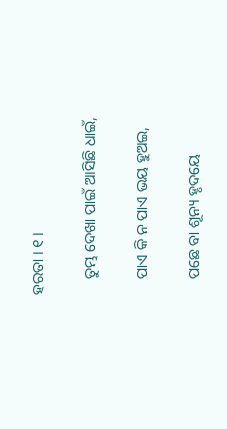ହରତା । ୧ ।

    ତୁମ୍ଭ ଦେଖା ପାଇଁ ଆସିଛି ଧାଇଁ,

    ପାଏ କି ନ ପାଏ ଭୟ ହୁଅଇ,

    ପଛେ ବା ଶୂନ୍ୟ ହୃଦୟେ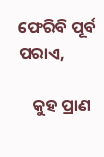ଫେରିବି ପୂର୍ବ ପରାଏ,

    କୁହ ପ୍ରାଣ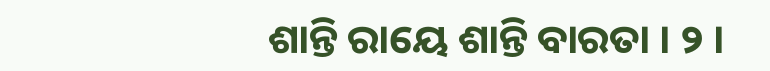ଶାନ୍ତି ରାୟେ ଶାନ୍ତି ବାରତା । ୨ ।